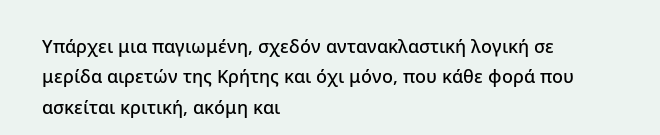Υπάρχει μια παγιωμένη, σχεδόν αντανακλαστική λογική σε μερίδα αιρετών της Κρήτης και όχι μόνο, που κάθε φορά που ασκείται κριτική, ακόμη και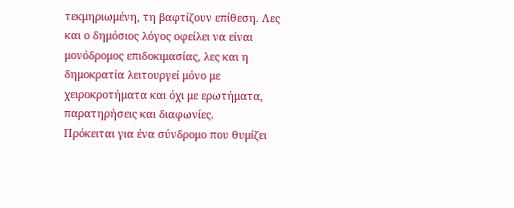τεκμηριωμένη, τη βαφτίζουν επίθεση. Λες και ο δημόσιος λόγος οφείλει να είναι μονόδρομος επιδοκιμασίας, λες και η δημοκρατία λειτουργεί μόνο με χειροκροτήματα και όχι με ερωτήματα, παρατηρήσεις και διαφωνίες.
Πρόκειται για ένα σύνδρομο που θυμίζει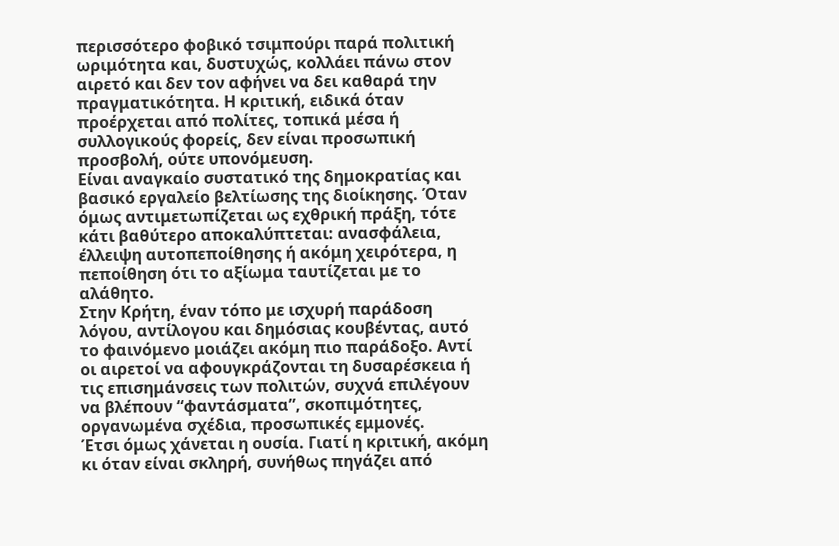περισσότερο φοβικό τσιμπούρι παρά πολιτική ωριμότητα και, δυστυχώς, κολλάει πάνω στον αιρετό και δεν τον αφήνει να δει καθαρά την πραγματικότητα. Η κριτική, ειδικά όταν προέρχεται από πολίτες, τοπικά μέσα ή συλλογικούς φορείς, δεν είναι προσωπική προσβολή, ούτε υπονόμευση.
Είναι αναγκαίο συστατικό της δημοκρατίας και βασικό εργαλείο βελτίωσης της διοίκησης. Όταν όμως αντιμετωπίζεται ως εχθρική πράξη, τότε κάτι βαθύτερο αποκαλύπτεται: ανασφάλεια, έλλειψη αυτοπεποίθησης ή ακόμη χειρότερα, η πεποίθηση ότι το αξίωμα ταυτίζεται με το αλάθητο.
Στην Κρήτη, έναν τόπο με ισχυρή παράδοση λόγου, αντίλογου και δημόσιας κουβέντας, αυτό το φαινόμενο μοιάζει ακόμη πιο παράδοξο. Αντί οι αιρετοί να αφουγκράζονται τη δυσαρέσκεια ή τις επισημάνσεις των πολιτών, συχνά επιλέγουν να βλέπουν “φαντάσματα”, σκοπιμότητες, οργανωμένα σχέδια, προσωπικές εμμονές.
Έτσι όμως χάνεται η ουσία. Γιατί η κριτική, ακόμη κι όταν είναι σκληρή, συνήθως πηγάζει από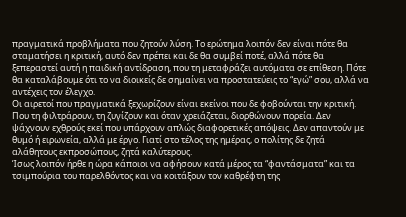πραγματικά προβλήματα που ζητούν λύση. Το ερώτημα λοιπόν δεν είναι πότε θα σταματήσει η κριτική, αυτό δεν πρέπει και δε θα συμβεί ποτέ, αλλά πότε θα ξεπεραστεί αυτή η παιδική αντίδραση, που τη μεταφράζει αυτόματα σε επίθεση. Πότε θα καταλάβουμε ότι το να διοικείς δε σημαίνει να προστατεύεις το “εγώ” σου, αλλά να αντέχεις τον έλεγχο.
Οι αιρετοί που πραγματικά ξεχωρίζουν είναι εκείνοι που δε φοβούνται την κριτική. Που τη φιλτράρουν, τη ζυγίζουν και όταν χρειάζεται, διορθώνουν πορεία. Δεν ψάχνουν εχθρούς εκεί που υπάρχουν απλώς διαφορετικές απόψεις. Δεν απαντούν με θυμό ή ειρωνεία, αλλά με έργο. Γιατί στο τέλος της ημέρας, ο πολίτης δε ζητά αλάθητους εκπροσώπους, ζητά καλύτερους.
Ίσως λοιπόν ήρθε η ώρα κάποιοι να αφήσουν κατά μέρος τα “φαντάσματα” και τα τσιμπούρια του παρελθόντος και να κοιτάξουν τον καθρέφτη της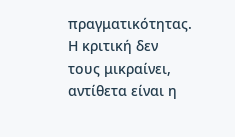πραγματικότητας. Η κριτική δεν τους μικραίνει, αντίθετα είναι η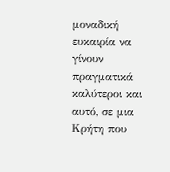μοναδική ευκαιρία να γίνουν πραγματικά καλύτεροι και αυτό, σε μια Κρήτη που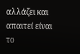αλλάζει και απαιτεί είναι το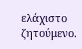ελάχιστο ζητούμενο.